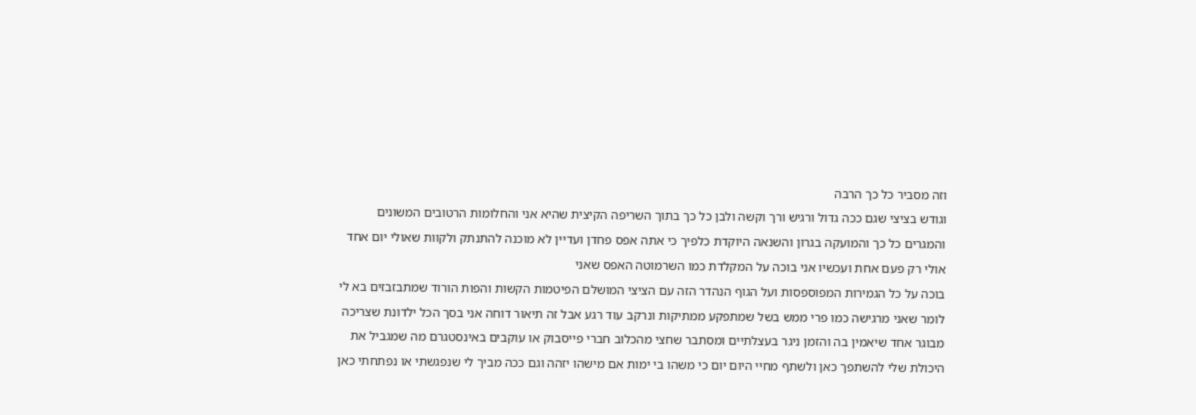וזה מסביר כל כך הרבה
וגודש בציצי שגם ככה גדול ורגיש ורך וקשה ולבן כל כך בתוך השריפה הקיצית שהיא אני והחלומות הרטובים המשונים והמגרים כל כך והמועקה בגרון והשנאה היוקדת כלפיך כי אתה אפס פחדן ועדיין לא מוכנה להתנתק ולקוות שאולי יום אחד אולי רק פעם אחת ועכשיו אני בוכה על המקלדת כמו השרמוטה האפס שאני
בוכה על כל הגמירות המפוספסות ועל הגוף הנהדר הזה עם הציצי המושלם הפיטמות הקשות והפות הורוד שמתבזבזים בא לי לומר שאני מרגישה כמו פרי ממש בשל שמתפקע ממתיקות ונרקב עוד רגע אבל זה תיאור דוחה אני בסך הכל ילדונת שצריכה מבוגר אחד שיאמין בה והזמן ניגר בעצלתיים ומסתבר שחצי מהכלוב חברי פייסבוק או עוקבים באינסטגרם מה שמגביל את היכולת שלי להשתפך כאן ולשתף מחיי היום יום כי משהו בי ימות אם מישהו יזהה וגם ככה מביך לי שנפגשתי או נפתחתי כאן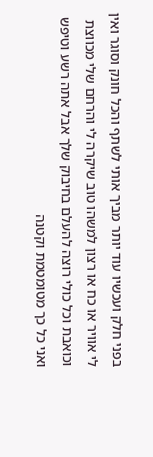בפני חלק ועכשיו עוד יותר מביך אותי לשתף והכל חונק וסוגר ואין לי אוויר או כח או רצון למשהו טוב שיקרה לי והרחם שלי מכווצת וכואבת וכל כולי רוצה להעלם בחיבוק שלך אבל אתה רשע וטיפש ואני כל כך מטומטמת וקטנה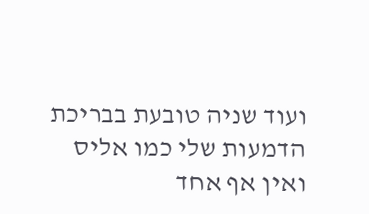ועוד שניה טובעת בבריכת הדמעות שלי כמו אליס ואין אף אחד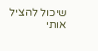שיכול להציל אותי